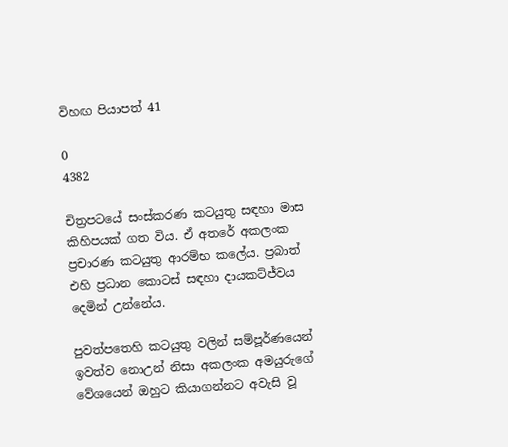විහඟ පියාපත් 41

0
4382

චිත්‍රපටයේ සංස්කරණ කටයුතු සඳහා මාස කිහිපයක් ගත විය. ඒ අතරේ අකලංක ප්‍රචාරණ කටයුතු ආරම්භ කලේය. ප්‍රබාත් එහි ප්‍රධාන කොටස් සඳහා දායකට්ජ්වය දෙමින් උන්නේය.

පුවත්පතෙහි කටයුතු වලින් සම්පූර්ණයෙන් ඉවත්ව නොඋන් නිසා අකලංක අමයුරුගේ වේශයෙන් ඔහුට කියාගන්නට අවැසි වූ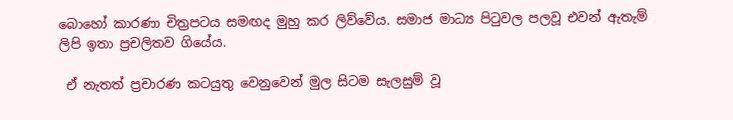බොහෝ කාරණා චිත්‍රපටය සමඟද මුහු කර ලිව්වේය. සමාජ මාධ්‍ය පිටුවල පලවූ එවන් ඇතැම් ලිපි ඉතා ප්‍රචලිතව ගියේය.

 ඒ නැතත් ප්‍රචාරණ කටයුතු වෙනුවෙන් මුල සිටම සැලසුම් වූ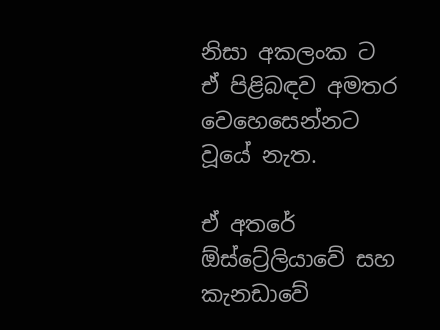නිසා අකලංක ට ඒ පිළිබඳව අමතර වෙහෙසෙන්නට වූයේ නැත.

ඒ අතරේ ඕස්ට්‍රේලියාවේ සහ කැනඩාවේ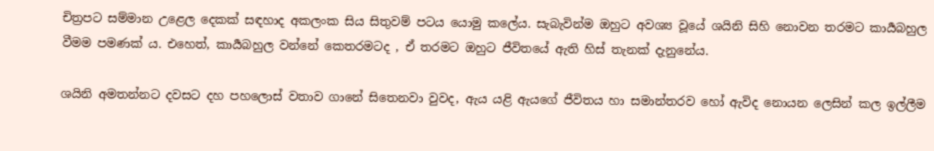චිත්‍රපට සම්මාන උළෙල දෙකක් සඳහාද අකලංක සිය සිතුවම් පටය යොමු කලේය. සැබැවින්ම ඔහුට අවශ්‍ය වූයේ ශයිනි සිහි නොවන තරමට කාර්‍යබහුල වීමම පමණක් ය. එහෙත්, කාර්‍යබහුල වන්නේ කෙතරමටද , ඒ තරමට ඔහුට ජීවිතයේ ඇති හිස් තැනක් දැනුනේය.

ශයිනි අමතන්නට දවසට දහ පහලොස් වතාව ගානේ සිතෙනවා වුවද, ඇය යළි ඇයගේ ජීවිතය හා සමාන්තරව හෝ ඇවිද නොයන ලෙසින් කල ඉල්ලීම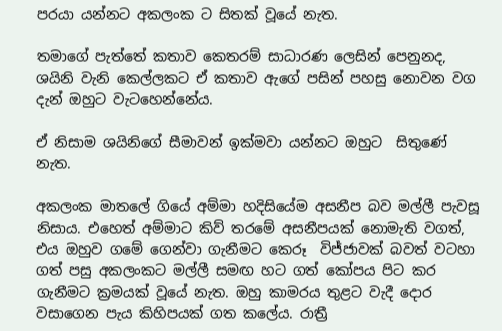පරයා යන්නට අකලංක ට සිතක් වූයේ නැත.

තමාගේ පැත්තේ කතාව කෙතරම් සාධාරණ ලෙසින් පෙනුනද, ශයිනි වැනි කෙල්ලකට ඒ කතාව ඇගේ පසින් පහසු නොවන වග දැන් ඔහුට වැටහෙන්නේය.

ඒ නිසාම ශයිනිගේ සීමාවන් ඉක්මවා යන්නට ඔහුට  සිතුණේ නැත.

අකලංක මාතලේ ගියේ අම්මා හදිසියේම අසනීප බව මල්ලී පැවසූ නිසාය. එහෙත් අම්මාට කිව් තරමේ අසනීපයක් නොමැති වගත්, එය ඔහුව ගමේ ගෙන්වා ගැනීමට කෙරූ  විජ්ජාවක් බවත් වටහා ගත් පසු අකලංකට මල්ලී සමඟ හට ගත් කෝපය පිට කර ගැනීමට ක්‍රමයක් වූයේ නැත. ඔහු කාමරය තුළට වැදී දොර වසාගෙන පැය කිහිපයක් ගත කලේය. රාත්‍රී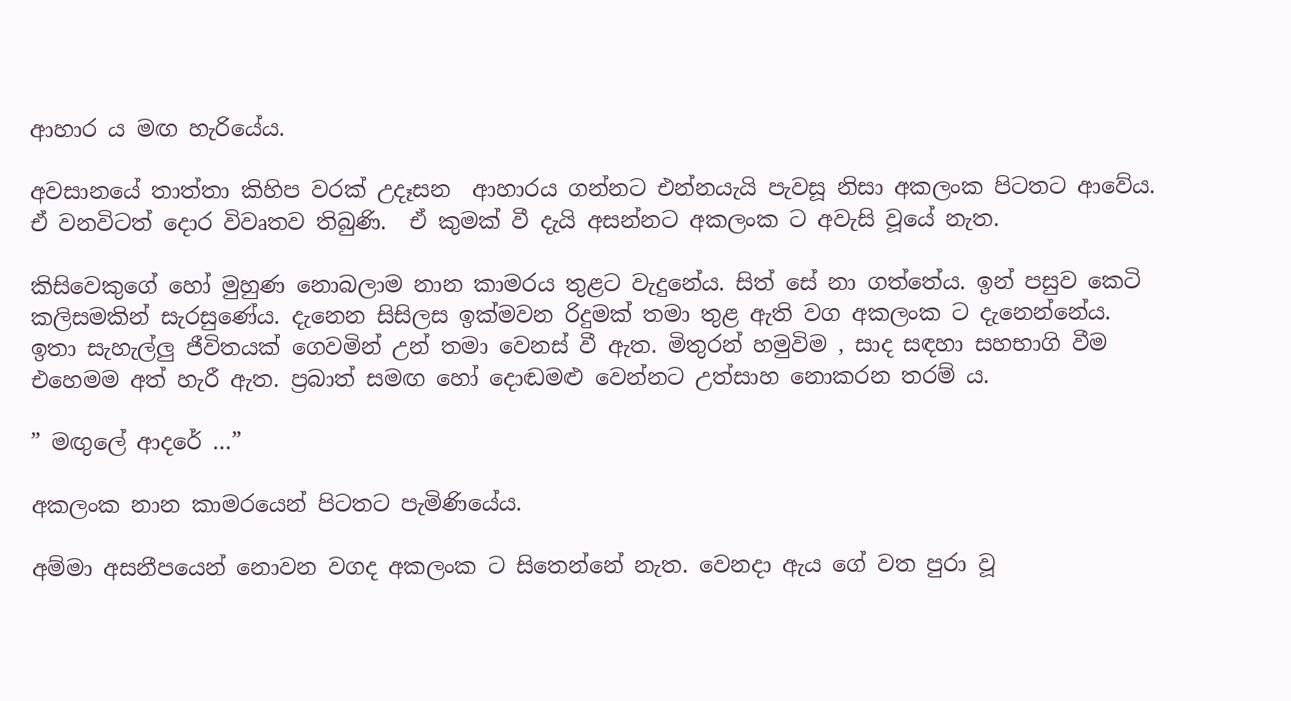ආහාර ය මඟ හැරියේය.

අවසානයේ තාත්තා කිහිප වරක් උදෑසන  ආහාරය ගන්නට එන්නයැයි පැවසූ නිසා අකලංක පිටතට ආවේය. ඒ වනවිටත් දොර විවෘතව තිබුණි.  ඒ කුමක් වී දැයි අසන්නට අකලංක ට අවැසි වූයේ නැත.

කිසිවෙකුගේ හෝ මුහුණ නොබලාම නාන කාමරය තුළට වැදුනේය. සිත් සේ නා ගත්තේය. ඉන් පසුව කෙටි කලිසමකින් සැරසුණේය. දැනෙන සිසිලස ඉක්මවන රිදුමක් තමා තුළ ඇති වග අකලංක ට දැනෙන්නේය. ඉතා සැහැල්ලු ජීවිතයක් ගෙවමින් උන් තමා වෙනස් වී ඇත. මිතුරන් හමුවිම , සාද සඳහා සහභාගි වීම එහෙමම අත් හැරී ඇත. ප්‍රබාත් සමඟ හෝ දොඬමළු වෙන්නට උත්සාහ නොකරන තරම් ය.

” මඟුලේ ආදරේ …”

අකලංක නාන කාමරයෙන් පිටතට පැමිණියේය.

අම්මා අසනීපයෙන් නොවන වගද අකලංක ට සිතෙන්නේ නැත. වෙනදා ඇය ගේ වත පුරා වූ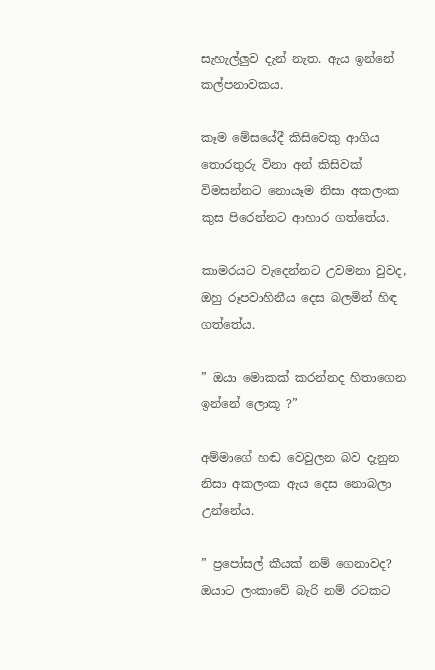සැහැල්ලුව දැන් නැත. ඇය ඉන්නේ කල්පනාවකය.

කෑම මේසයේදී කිසිවෙකු ආගිය තොරතුරු විනා අන් කිසිවක් විමසන්නට නොයෑම නිසා අකලංක කුස පිරෙන්නට ආහාර ගත්තේය.

කාමරයට වැදෙන්නට උවමනා වුවද, ඔහු රූපවාහිනීය දෙස බලමින් හිඳ ගත්තේය.

” ඔයා මොකක් කරන්නද හිතාගෙන ඉන්නේ ලොකූ ?”

අම්මාගේ හඬ වෙවුලන බව දැනුන නිසා අකලංක ඇය දෙස නොබලා උන්නේය.

” ප්‍රපෝසල් කීයක් නම් ගෙනාවද? ඔයාට ලංකාවේ බැරි නම් රටකට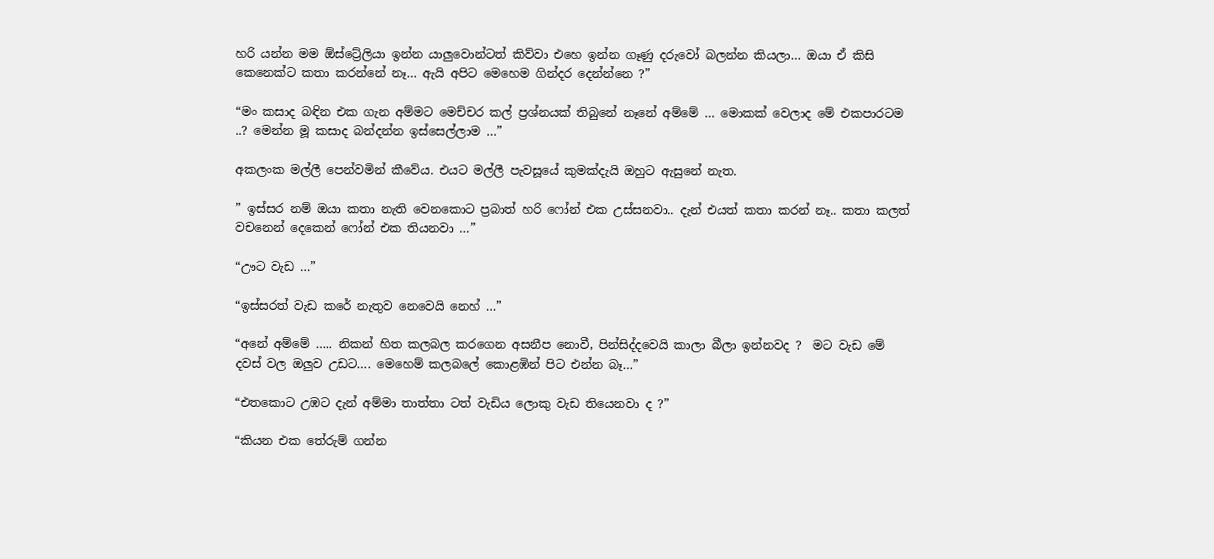හරි යන්න මම ඕස්ට්‍රේලියා ඉන්න යාලුවොන්ටත් කිව්වා එහෙ ඉන්න ගෑණු දරුවෝ බලන්න කියලා… ඔයා ඒ කිසි කෙනෙක්ට කතා කරන්නේ නෑ… ඇයි අපිට මෙහෙම ගින්දර දෙන්න්නෙ ?”

“මං කසාද බඳින එක ගැන අම්මට මෙච්චර කල් ප්‍රශ්නයක් තිබුනේ නෑනේ අම්මේ … මොකක් වෙලාද මේ එකපාරටම ..? මෙන්න මූ කසාද බන්දන්න ඉස්සෙල්ලාම …”

අකලංක මල්ලී පෙන්වමින් කීවේය. එයට මල්ලී පැවසූයේ කුමක්දැයි ඔහුට ඇසුනේ නැත.

” ඉස්සර නම් ඔයා කතා නැති වෙනකොට ප්‍රබාත් හරි ෆෝන් එක උස්සනවා.. දැන් එයත් කතා කරන් නෑ.. කතා කලත් වචනෙන් දෙකෙන් ෆෝන් එක තියනවා …”

“ඌට වැඩ …”

“ඉස්සරත් වැඩ කරේ නැතුව නෙවෙයි නෙහ් …”

“අනේ අම්මේ ….. නිකන් හිත කලබල කරගෙන අසනීප නොවී, පින්සිද්දවෙයි කාලා බීලා ඉන්නවද ?  මට වැඩ මේ දවස් වල ඔලුව උඩට…. මෙහෙම් කලබලේ කොළඹින් පිට එන්න බෑ…”

“එතකොට උඹට දැන් අම්මා තාත්තා ටත් වැඩිය ලොකු වැඩ තියෙනවා ද ?”

“කියන එක තේරුම් ගන්න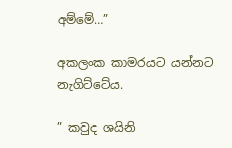අම්මේ…”

අකලංක කාමරයට යන්නට නැගිට්ටේය.

” කවුද ශයිනි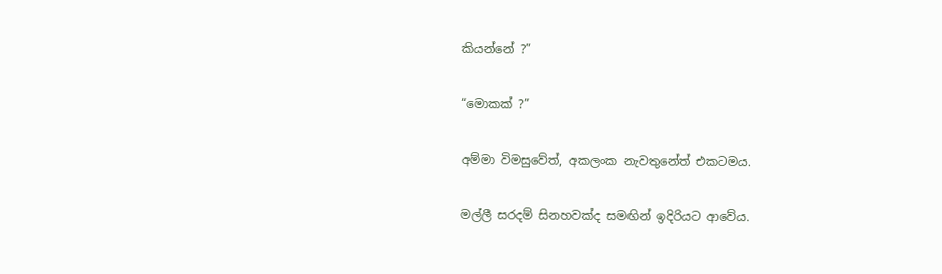කියන්නේ ?”

“මොකක් ?”

අම්මා විමසුවේත්, අකලංක නැවතුනේත් එකටමය.

මල්ලී සරදම් සිනහවක්ද සමඟින් ඉදිරියට ආවේය.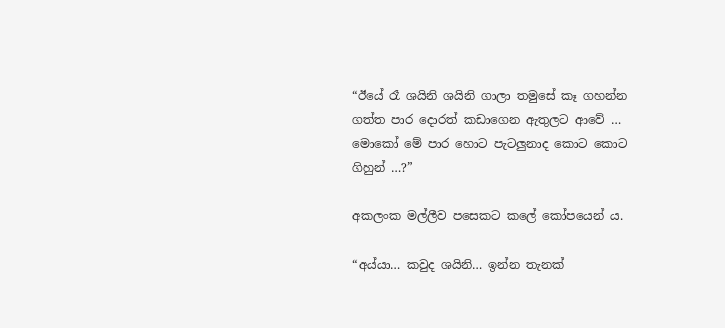“ඊයේ රෑ ශයිනි ශයිනි ගාලා තමුසේ කෑ ගහන්න ගත්ත පාර දොරත් කඩාගෙන ඇතුලට ආවේ … මොකෝ මේ පාර හොට පැටලුනාද කොට කොට ගිහුන් …?”

අකලංක මල්ලීව පසෙකට කලේ කෝපයෙන් ය.

“අය්යා… කවුද ශයිනි… ඉන්න තැනක්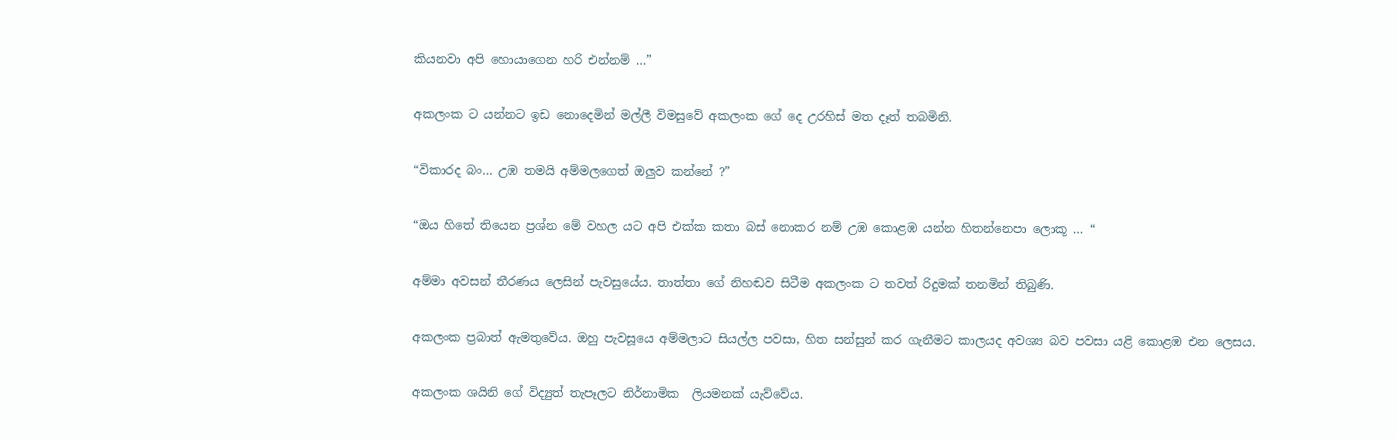කියනවා අපි හොයාගෙන හරි එන්නම් …”

අකලංක ට යන්නට ඉඩ නොදෙමින් මල්ලී විමසුවේ අකලංක ගේ දෙ උරහිස් මත දෑත් තබමිනි.

“විකාරද බං… උඹ තමයි අම්මලගෙත් ඔලුව කන්නේ ?”

“ඔය හිතේ තියෙන ප්‍රශ්න මේ වහල යට අපි එක්ක කතා බස් නොකර නම් උඹ කොළඹ යන්න හිතන්නෙපා ලොකූ … “

අම්මා අවසන් තීරණය ලෙසින් පැවසුයේය. තාත්තා ගේ නිහඬව සිටීම අකලංක ට තවත් රිදුමක් තනමින් තිබුණි.

අකලංක ප්‍රබාත් ඇමතුවේය. ඔහු පැවසූයෙ අම්මලාට සියල්ල පවසා, හිත සන්සුන් කර ගැනීමට කාලයද අවශ්‍ය බව පවසා යළි කොළඹ එන ලෙසය.

අකලංක ශයිනි ගේ විද්‍යුත් තැපෑලට නිර්නාමික  ලියමනක් යැව්වේය.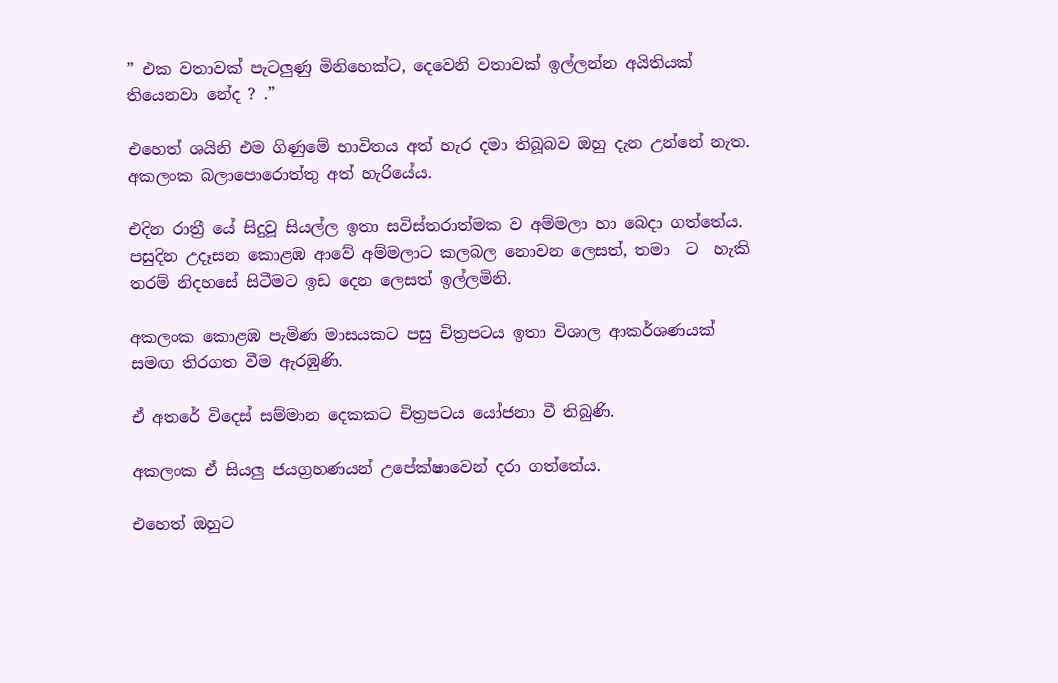” එක වතාවක් පැටලුණු මිනිහෙක්ට, දෙවෙනි වතාවක් ඉල්ලන්න අයිතියක් තියෙනවා නේද ? .”

එහෙත් ශයිනි එම ගිණුමේ භාවිතය අත් හැර දමා තිබූබව ඔහු දැන උන්නේ නැත. අකලංක බලාපොරොත්තු අත් හැරියේය.

එදින රාත්‍රී යේ සිදුවූ සියල්ල ඉතා සවිස්තරාත්මක ව අම්මලා හා බෙදා ගත්තේය. පසුදින උදෑසන කොළඹ ආවේ අම්මලාට කලබල නොවන ලෙසත්, තමා  ට  හැකි තරම් නිදහසේ සිටීමට ඉඩ දෙන ලෙසත් ඉල්ලමිනි.

අකලංක කොළඹ පැමිණ මාසයකට පසු චිත්‍රපටය ඉතා විශාල ආකර්ශණයක් සමඟ තිරගත වීම ඇරඹුණි.

ඒ අතරේ විදෙස් සම්මාන දෙකකට චිත්‍රපටය යෝජනා වී තිබුණි.

අකලංක ඒ සියලු ජයග්‍රහණයන් උපේක්ෂාවෙන් දරා ගත්තේය.

එහෙත් ඔහුට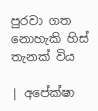පුරවා ගත නොහැකි හිස් තැනක් විය

| අපේක්ෂා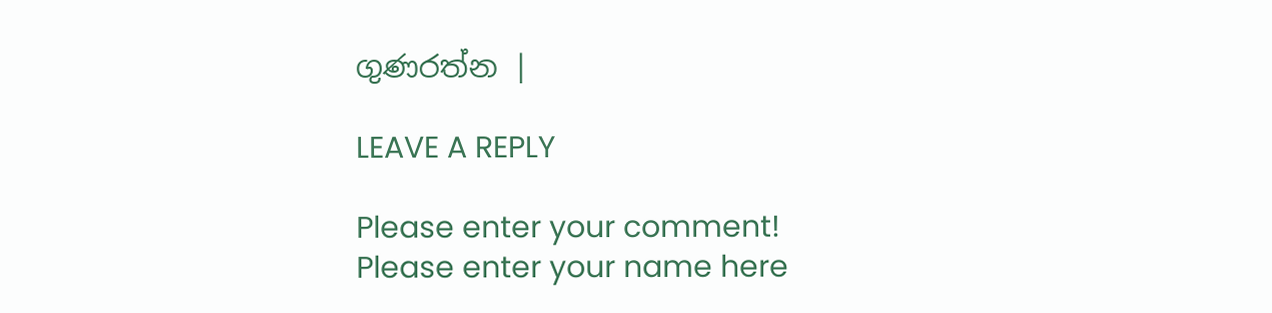ගුණරත්න |

LEAVE A REPLY

Please enter your comment!
Please enter your name here